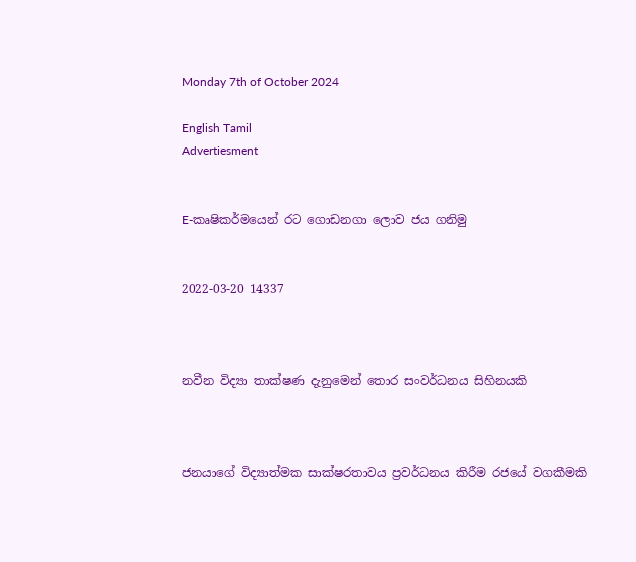Monday 7th of October 2024

English Tamil
Advertiesment


E-කෘෂිකර්මයෙන් රට ගොඩනගා ලොව ජය ගනිමු


2022-03-20 14337



නවීන විද්‍යා තාක්ෂණ දැනුමෙන් තොර සංවර්ධනය සිහිනයකි



ජනයාගේ විද්‍යාත්මක සාක්ෂරතාවය ප්‍රවර්ධනය කිරීම රජයේ වගකීමකි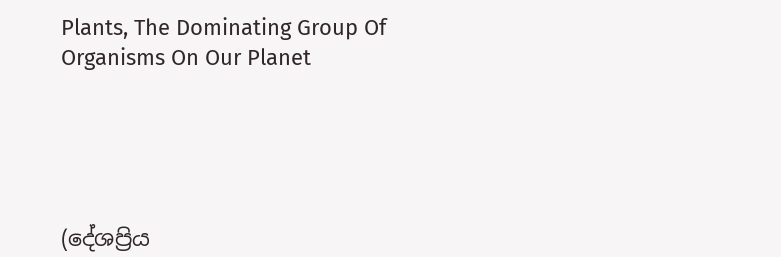Plants, The Dominating Group Of Organisms On Our Planet





(දේශප්‍රිය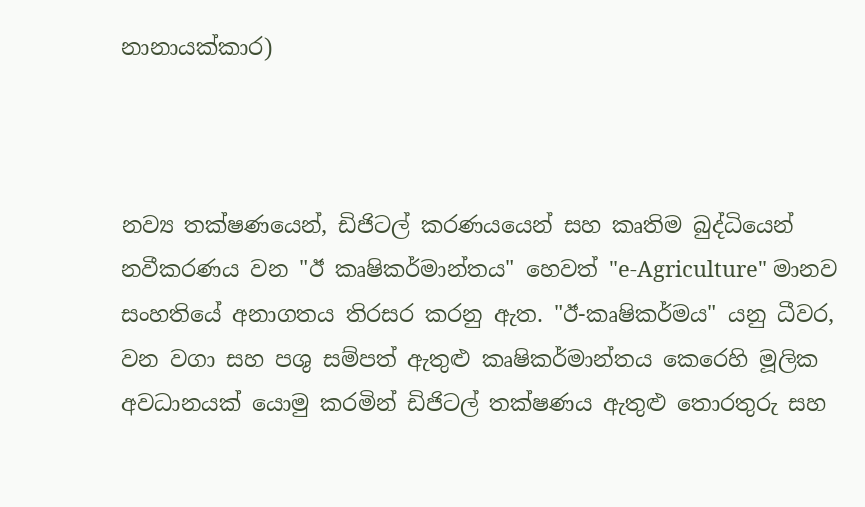නානායක්කාර)



නව්‍ය තක්ෂණයෙන්, ඩිජිටල් කරණයයෙන් සහ කෘතිම බුද්ධියෙන් නවීකරණය වන "ඊ කෘෂිකර්මාන්තය" හෙවත් "e-Agriculture" මානව සංහතියේ අනාගතය තිරසර කරනු ඇත. "ඊ-කෘෂිකර්මය" යනු ධීවර, වන වගා සහ පශු සම්පත් ඇතුළු කෘෂිකර්මාන්තය කෙරෙහි මූලික අවධානයක් යොමු කරමින් ඩිජිටල් තක්ෂණය ඇතුළු තොරතුරු සහ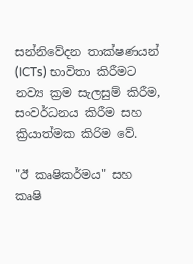සන්නිවේදන තාක්ෂණයන් (ICTs) භාවිතා කිරීමට නව්‍ය ක්‍රම සැලසුම් කිරීම, සංවර්ධනය කිරීම සහ ක්‍රියාත්මක කිරිම වේ.

"ඊ කෘෂිකර්මය" සහ කෘෂි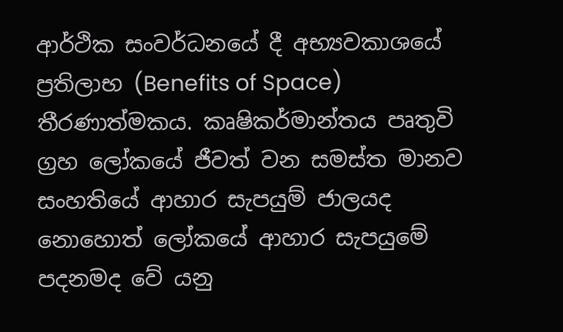ආර්ථික සංවර්ධනයේ දී අභ්‍යවකාශයේ ප්‍රතිලාභ (Benefits of Space) තීරණාත්මකය. කෘෂිකර්මාන්තය පෘතුවි ග්‍රහ ලෝකයේ ජීවත් වන සමස්ත මානව සංහතියේ ආහාර සැපයුම් ජාලයද නොහොත් ලෝකයේ ආහාර සැපයුමේ පදනමද වේ යනු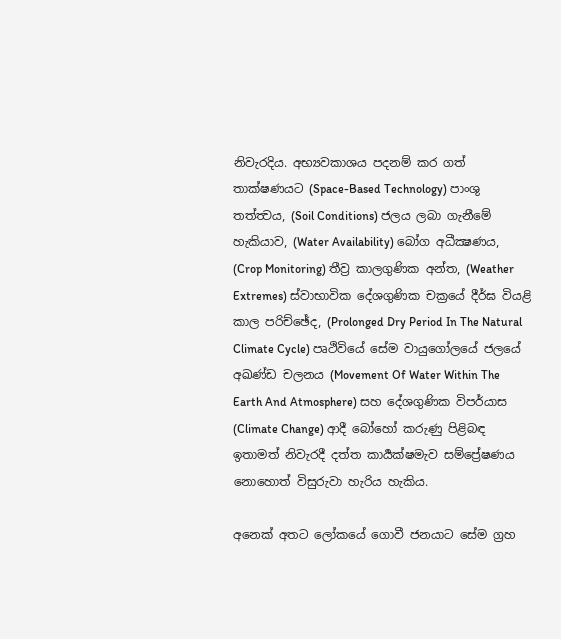නිවැරදිය. අභ්‍යවකාශය පදනම් කර ගත් තාක්ෂණයට (Space-Based Technology) පාංශු තත්ත්‍වය, (Soil Conditions) ජලය ලබා ගැනීමේ හැකියාව, (Water Availability) බෝග අධීක්‍ෂණය, (Crop Monitoring) තීව්‍ර කාලගුණික අන්ත, (Weather Extremes) ස්වාභාවික දේශගුණික චක්‍රයේ දීර්ඝ වියළි කාල පරිච්ඡේද, (Prolonged Dry Period In The Natural Climate Cycle) පෘථිවියේ සේම වායුගෝලයේ ජලයේ අඛණ්ඩ චලනය (Movement Of Water Within The Earth And Atmosphere) සහ දේශගුණික විපර්යාස (Climate Change) ආදී බෝහෝ කරුණු පිළිබඳ ඉතාමත් නිවැරදී දත්ත කාර්‍යක්ෂමැව සම්ප්‍රේෂණය නොහොත් විසුරුවා හැරිය හැකිය.

අනෙක් අතට ලෝකයේ ගොවී ජනයාට සේම ග්‍රහ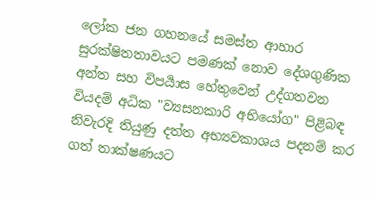ලෝක ජන ගහනයේ සමස්ත ආහාර සුරක්ෂිතතාවයට පමණක් නොව දේශගුණික අන්ත සහ විපර්‍යාස හේතුවෙන් උද්ගතවන වියදම් අධික "ව්‍යසනකාරි අභියෝග" පිළිබඳ නිවැරදි තියුණු දත්ත අභ්‍යවකාශය පදනම් කර ගත් තාක්ෂණයට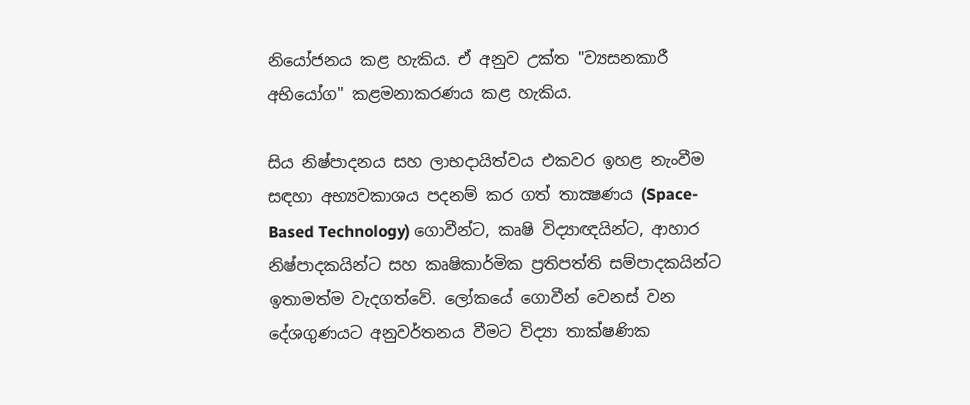නියෝජනය කළ හැකිය. ඒ අනුව උක්ත "ව්‍යසනකාරී අභියෝග" කළමනාකරණය කළ හැකිය.

සිය නිෂ්පාදනය සහ ලාභදායිත්වය එකවර ඉහළ නැංවීම සඳහා අභ්‍යවකාශය පදනම් කර ගත් තාක්‍ෂණය (Space-Based Technology) ගොවීන්ට, කෘෂි විද්‍යාඥයින්ට, ආහාර නිෂ්පාදකයින්ට සහ කෘෂිකාර්මික ප්‍රතිපත්ති සම්පාදකයින්ට ඉතාමත්ම වැදගත්වේ. ලෝකයේ ගොවීන් වෙනස් වන දේශගුණයට අනුවර්තනය වීමට විද්‍යා තාක්ෂණික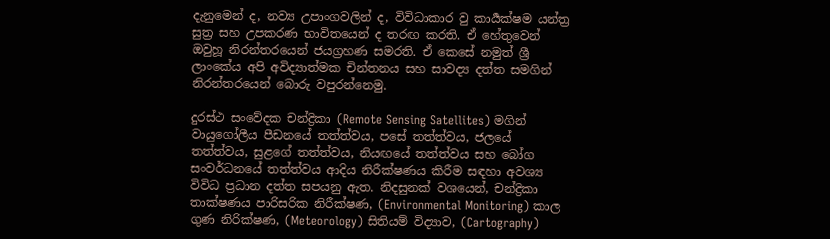දැනුමෙන් ද, නව්‍ය උපාංගවලින් ද, විවිධාකාර වු කාර්‍යක්ෂම යන්ත්‍ර සුත්‍ර සහ උපකරණ භාවිතයෙන් ද තරඟ කරති. ඒ හේතුවෙන් ඔවුහූ නිරන්තරයෙන් ජයග්‍රහණ සමරති. ඒ කෙසේ නමුත් ශ්‍රී ලාංකේය අපි අවිද්‍යාත්මක චින්තනය සහ සාවද්‍ය දත්ත සමගින් නිරන්තරයෙන් බොරු වපුරන්නෙමු.

දුරස්ථ සංවේදක චන්ද්‍රිකා (Remote Sensing Satellites) මගින් වායුගෝලීය පීඩනයේ තත්ත්වය, පසේ තත්ත්වය, ජලයේ තත්ත්වය, සුළගේ තත්ත්වය, නියඟයේ තත්ත්වය සහ බෝග සංවර්ධනයේ තත්ත්වය ආදිය නිරීක්ෂණය කිරීම සඳහා අවශ්‍ය විවිධ ප්‍රධාන දත්ත සපයනු ඇත. නිදසුනක් වශයෙන්, චන්ද්‍රිකා තාක්ෂණය පාරිසරික නිරීක්ෂණ, (Environmental Monitoring) කාල ගුණ නිරික්ෂණ, (Meteorology) සිතියම් විද්‍යාව, (Cartography)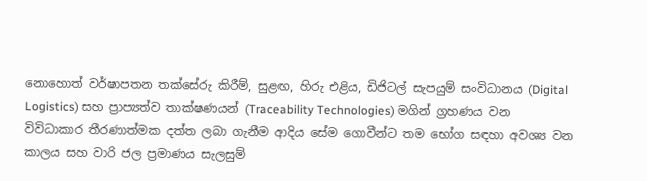නොහොත් වර්ෂාපතන තක්සේරු කිරීම්, සුළඟ, හිරු එළිය, ඩිජිටල් සැපයුම් සංවිධානය (Digital Logistics) සහ ප්‍රාප්‍යත්ව තාක්ෂණයන් (Traceability Technologies) මගින් ග්‍රහණය වන විවිධාකාර තීරණාත්මක දත්ත ලබා ගැනීම ආදිය සේම ගොවීන්ට තම භෝග සඳහා අවශ්‍ය වන කාලය සහ වාරි ජල ප්‍රමාණය සැලසුම්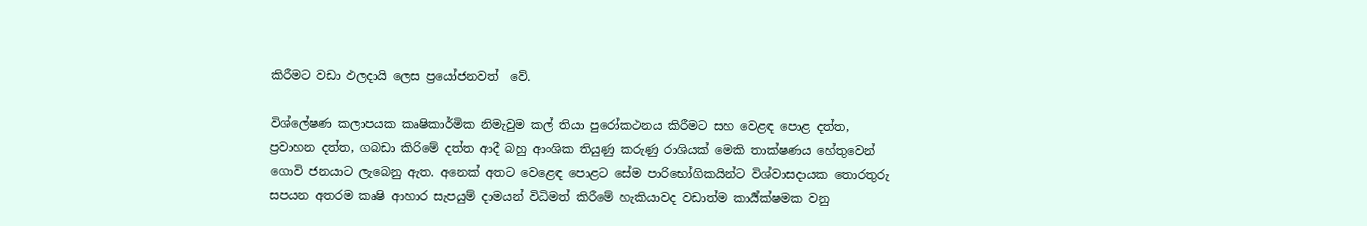කිරීමට වඩා ඵලදායි ලෙස ප්‍රයෝජනවත්  වේ.

විශ්ලේෂණ කලාපයක කෘෂිකාර්මික නිමැවුම කල් තියා පුරෝකථනය කිරීමට සහ වෙළඳ පොළ දත්ත, ප්‍රවාහන දත්ත, ගබඩා කිරිමේ දත්ත ආදී බහු ආංශික තියුණු කරුණු රාශියක් මෙකි තාක්ෂණය හේතුවෙන් ගොවි ජනයාට ලැබෙනු ඇත. අනෙක් අතට වෙළෙඳ පොළට සේම පාරිභෝගිකයින්ට විශ්වාසදායක තොරතුරු සපයන අතරම කෘෂි ආහාර සැපයුම් දාමයන් විධිමත් කිරීමේ හැකියාවද වඩාත්ම කාර්‍ය්ක්ෂමක වනු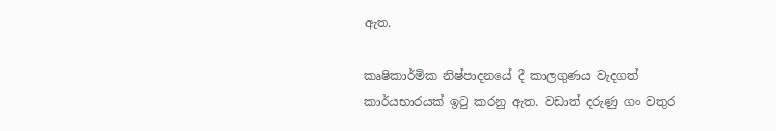ඇත.

කෘෂිකාර්මික නිෂ්පාදනයේ දී කාලගුණය වැදගත් කාර්යභාරයක් ඉටු කරනු ඇත. වඩාත් දරුණු ගං වතුර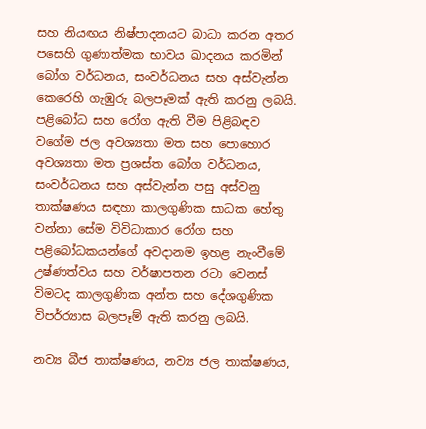සහ නියඟය නිෂ්පාදනයට බාධා කරන අතර පසෙහි ගුණාත්මක භාවය ඛාදනය කරමින් බෝග වර්ධනය, සංවර්ධනය සහ අස්වැන්න කෙරෙහි ගැඹුරු බලපෑමක් ඇති කරනු ලබයි. පළිබෝධ සහ රෝග ඇති වීම පිළිබඳව වගේම ජල අවශ්‍යතා මත සහ පොහොර අවශ්‍යතා මත ප්‍රශස්ත බෝග වර්ධනය, සංවර්ධනය සහ අස්වැන්න පසු අස්වනු තාක්ෂණය සඳහා කාලගුණික සාධක හේතු වන්නා සේම විවිධාකාර රෝග සහ පළිබෝධකයන්ගේ අවදානම ඉහළ නැංවීමේ උෂ්ණත්වය සහ වර්ෂාපතන රටා වෙනස් විමටද කාලගුණික අන්ත සහ දේශගුණික විපර්ර්‍යාස බලපෑම් ඇති කරනු ලබයි.

නව්‍ය බීජ තාක්ෂණය, නව්‍ය ජල තාක්ෂණය,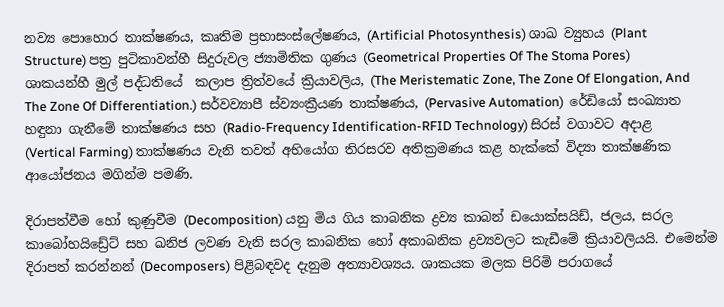නව්‍ය පොහොර තාක්ෂණය, කෘතිම ප්‍රභාසංස්ලේෂණය, (Artificial Photosynthesis) ශාඛ ව්‍යුහය (Plant Structure) පත්‍ර පුටිකාවන්හී සිදුරුවල ජ්‍යාමිතික ගුණය (Geometrical Properties Of The Stoma Pores) ශාකයන්හී මුල් පද්ධතියේ  කලාප ත්‍රිත්වයේ ක්‍රියාවලිය, (The Meristematic Zone, The Zone Of Elongation, And The Zone Of Differentiation.) සර්වව්‍යාපී ස්ව්‍යංක්‍රීයණ තාක්ෂණය, (Pervasive Automation)  රේඩියෝ සංඛ්‍යාත හඳුනා ගැනීමේ තාක්ෂණය සහ (Radio-Frequency Identification-RFID Technology) සිරස් වගාවට අදාළ (Vertical Farming) තාක්ෂණය වැනි තවත් අභියෝග තිරසරව අතික්‍රමණය කළ හැක්කේ විද්‍යා තාක්ෂණික ආයෝජනය මගින්ම පමණි.

දිරාපත්වීම හෝ කුණුවීම (Decomposition) යනු මිය ගිය කාබනික ද්‍රව්‍ය කාබන් ඩයොක්සයිඩ්, ජලය, සරල කාබෝහයිඩ්‍රේට් සහ ඛනිජ ලවණ වැනි සරල කාබනික හෝ අකාබනික ද්‍රව්‍යවලට කැඩීමේ ක්‍රියාවලියයි. එමෙන්ම දිරාපත් කරන්නන් (Decomposers) පිළිබඳවද දැනුම අත්‍යාවශ්‍යය. ශාකයක මලක පිරිමි පරාගයේ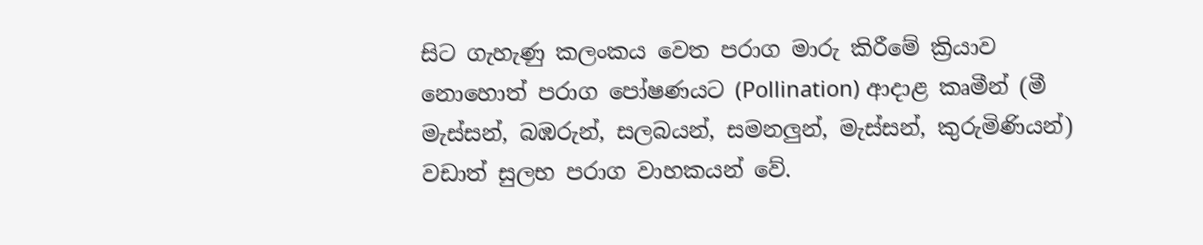සිට ගැහැණු කලංකය වෙත පරාග මාරු කිරීමේ ක්‍රියාව නොහොත් පරාග පෝෂණයට (Pollination) ආදාළ කෘමීන් (මී මැස්සන්, බඹරුන්, සලබයන්, සමනලුන්, මැස්සන්, කුරුමිණියන්) වඩාත් සුලභ පරාග වාහකයන් වේ.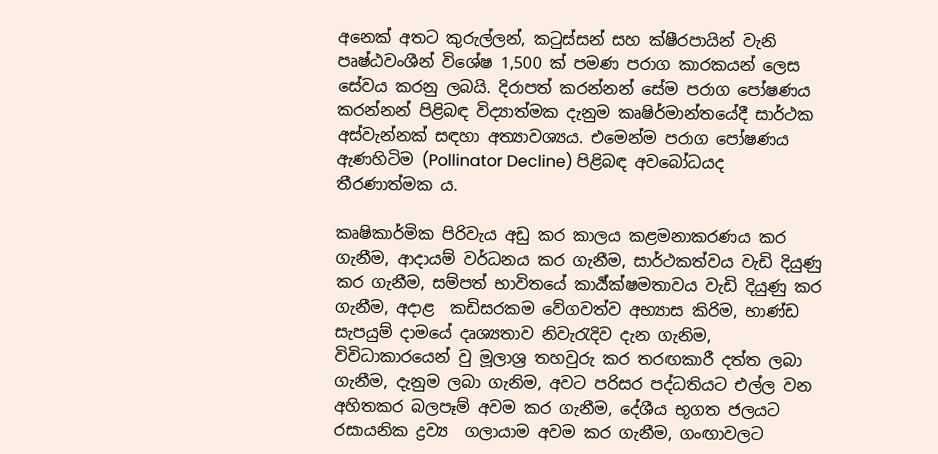අනෙක් අතට කුරුල්ලන්, කටුස්සන් සහ ක්ෂීරපායින් වැනි පෘෂ්ඨවංශීන් විශේෂ 1,500 ක් පමණ පරාග කාරකයන් ලෙස සේවය කරනු ලබයි. දිරාපත් කරන්නන් සේම පරාග පෝෂණය කරන්නන් පිළිබඳ විද්‍යාත්මක දැනුම කෘෂිර්මාන්තයේදී සාර්ථක අස්වැන්නක් සඳහා අත්‍යාවශ්‍යය. එමෙන්ම පරාග පෝෂණය ඇණහිටිම (Pollinator Decline) පිළිබඳ අවබෝධයද තීරණාත්මක ය.

කෘෂිකාර්මික පිරිවැය අඩු කර කාලය කළමනාකරණය කර ගැනීම, ආදායම් වර්ධනය කර ගැනීම, සාර්ථකත්වය වැඩි දියුණු කර ගැනීම, සම්පත් භාවිතයේ කාර්‍ය්ක්ෂමතාවය වැඩි දියුණු කර ගැනීම, අදාළ  කඩිසරකම වේගවත්ව අභ්‍යාස කිරිම, භාණ්ඩ සැපයුම් දාමයේ දෘශ්‍යතාව නිවැරැදිව දැන ගැනිම, විවිධාකාරයෙන් වු මූලාශ්‍ර තහවුරු කර තරඟකාරී දත්ත ලබා ගැනීම, දැනුම ලබා ගැනිම, අවට පරිසර පද්ධතියට එල්ල වන අහිතකර බලපෑම් අවම කර ගැනීම, දේශීය භූගත ජලයට රසායනික ද්‍රව්‍ය  ගලායාම අවම කර ගැනීම, ගංඟාවලට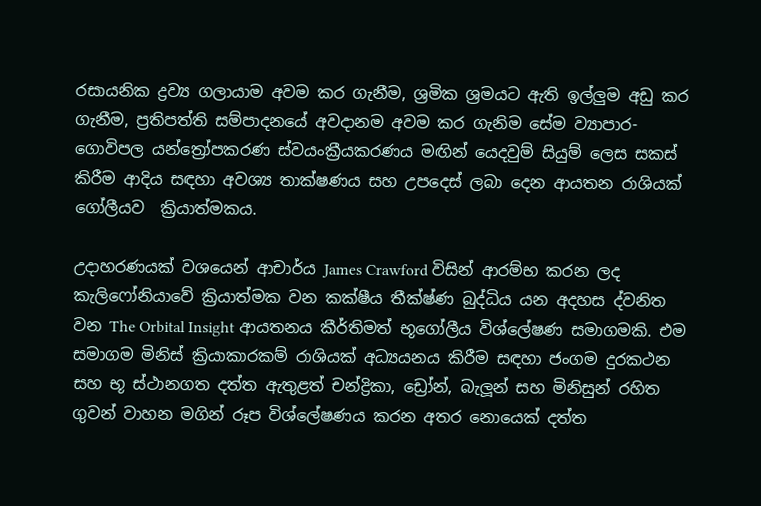රසායනික ද්‍රව්‍ය ගලායාම අවම කර ගැනීම, ශ්‍රමික ශ්‍රමයට ඇති ඉල්ලුම අඩු කර ගැනීම, ප්‍රතිපත්ති සම්පාදනයේ අවදානම අවම කර ගැනිම සේම ව්‍යාපාර-ගොවිපල යන්ත්‍රෝපකරණ ස්වයංක්‍රීයකරණය මඟින් යෙදවුම් සියුම් ලෙස සකස් කිරීම ආදිය සඳහා අවශ්‍ය තාක්ෂණය සහ උපදෙස් ලබා දෙන ආයතන රාශියක් ගෝලීයව  ක්‍රියාත්මකය.

උදාහරණයක් වශයෙන් ආචාර්ය James Crawford විසින් ආරම්භ කරන ලද කැලිෆෝනියාවේ ක්‍රියාත්මක වන කක්ෂීය තීක්ෂ්ණ බුද්ධිය යන අදහස ද්වනිත වන The Orbital Insight ආයතනය කීර්තිමත් භූගෝලීය විශ්ලේෂණ සමාගමකි. එම සමාගම මිනිස් ක්‍රියාකාරකම් රාශියක් අධ්‍යයනය කිරීම සඳහා ජංගම දුරකථන සහ භූ ස්ථානගත දත්ත ඇතුළත් චන්ද්‍රිකා, ඩ්‍රෝන්, බැලූන් සහ මිනිසුන් රහිත ගුවන් වාහන මගින් රූප විශ්ලේෂණය කරන අතර නොයෙක් දත්ත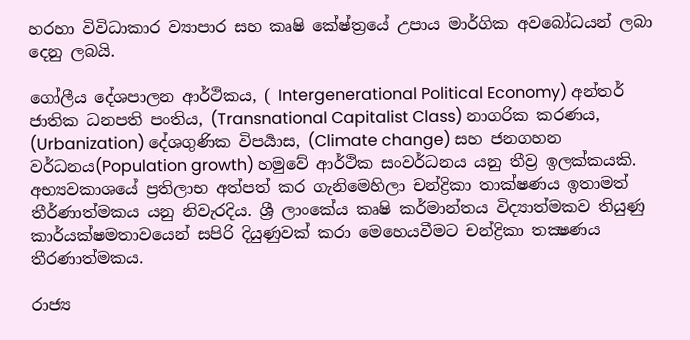හරහා විවිධාකාර ව්‍යාපාර සහ කෘෂි කේෂ්ත්‍රයේ උපාය මාර්ගික අවබෝධයන් ලබා දෙනු ලබයි.

ගෝලීය දේශපාලන ආර්ථිකය, ( Intergenerational Political Economy) අන්තර් ජාතික ධනපති පංතිය, (Transnational Capitalist Class) නාගරික කරණය, (Urbanization) දේශගුණික විපර්‍යාස, (Climate change) සහ ජනගහන වර්ධනය(Population growth) හමුවේ ආර්ථික සංවර්ධනය යනු තීව්‍ර ඉලක්කයකි. අභ්‍යවකාශයේ ප්‍රතිලාභ අත්පත් කර ගැනිමෙහිලා චන්ද්‍රිකා තාක්ෂණය ඉතාමත් තීර්ණාත්මකය යනු නිවැරදිය. ශ්‍රී ලාංකේය කෘෂි කර්මාන්තය විද්‍යාත්මකව තියුණු කාර්යක්ෂමතාවයෙන් සපිරි දියුණුවක් කරා මෙහෙයවීමට චන්ද්‍රිකා තක්‍ෂණය තීරණාත්මකය.

රාජ්‍ය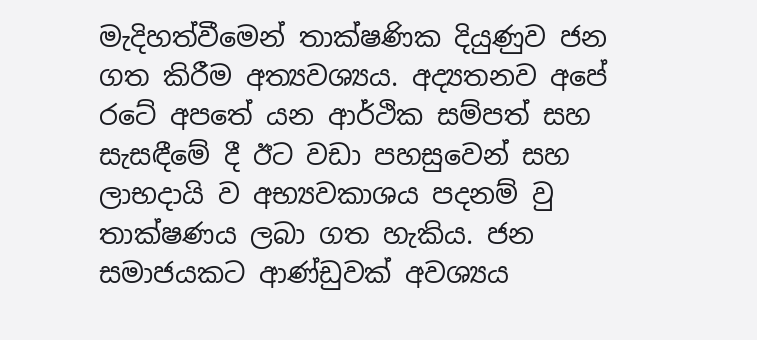මැදිහත්වීමෙන් තාක්ෂණික දියුණුව ජන ගත කිරීම අත්‍යවශ්‍යය. අද්‍යතනව අපේ රටේ අපතේ යන ආර්ථික සම්පත් සහ සැසඳීමේ දී ඊට වඩා පහසුවෙන් සහ ලාභදායි ව අභ්‍යවකාශය පදනම් වු තාක්ෂණය ලබා ගත හැකිය. ජන සමාජයකට ආණ්ඩුවක් අවශ්‍යය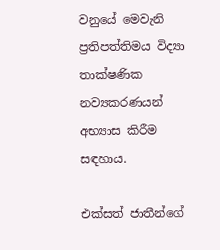වනුයේ මෙවැනි ප්‍රතිපත්තිමය විද්‍යා තාක්ෂණික නව්‍යකරණයන් අභ්‍යාස කිරීම සඳහාය.

එක්සත් ජාතීන්ගේ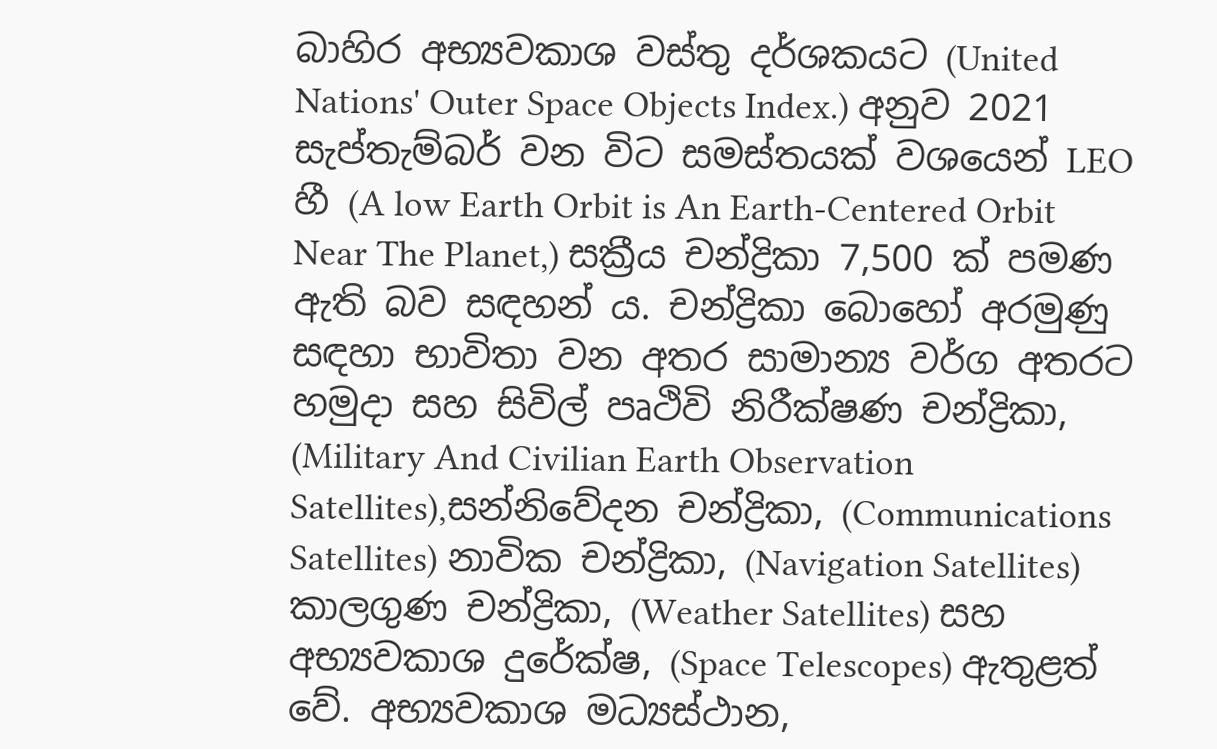බාහිර අභ්‍යවකාශ වස්තු දර්ශකයට (United Nations' Outer Space Objects Index.) අනුව 2021 සැප්තැම්බර් වන විට සමස්තයක් වශයෙන් LEO හී (A low Earth Orbit is An Earth-Centered Orbit Near The Planet,) සක්‍රීය චන්ද්‍රිකා 7,500 ක් පමණ ඇති බව සඳහන්‍ ය. චන්ද්‍රිකා බොහෝ අරමුණු සඳහා භාවිතා වන අතර සාමාන්‍ය වර්ග අතරට හමුදා සහ සිවිල් පෘථිවි නිරීක්ෂණ චන්ද්‍රිකා, (Military And Civilian Earth Observation Satellites),සන්නිවේදන චන්ද්‍රිකා, (Communications Satellites) නාවික චන්ද්‍රිකා, (Navigation Satellites) කාලගුණ චන්ද්‍රිකා, (Weather Satellites) සහ අභ්‍යවකාශ දුරේක්ෂ, (Space Telescopes) ඇතුළත් වේ. අභ්‍යවකාශ මධ්‍යස්ථාන,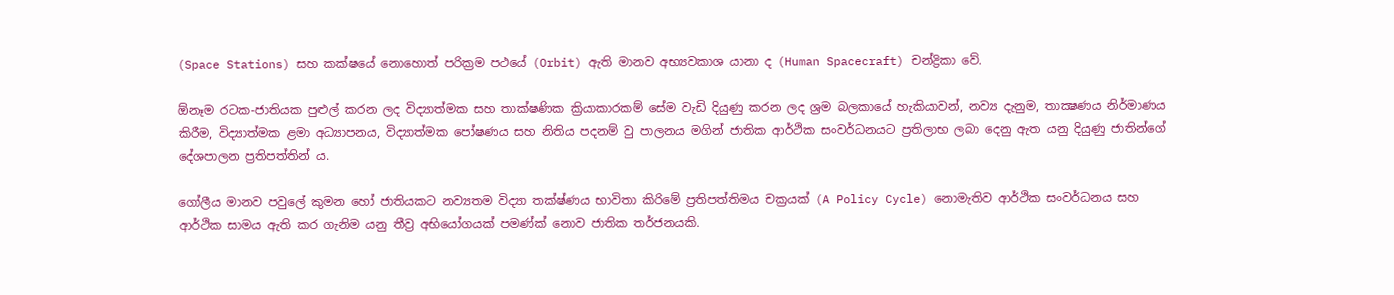(Space Stations) සහ කක්ෂයේ නොහොත් පරික්‍රම පථයේ (Orbit) ඇති මානව අභ්‍යවකාශ යානා ද (Human Spacecraft) චන්ද්‍රිකා වේ.

ඕනෑම රටක-ජාතියක පුළුල් කරන ලද විද්‍යාත්මක සහ තාක්ෂණික ක්‍රියාකාරකම් සේම වැඩි දියුණු කරන ලද ශ්‍රම බලකායේ හැකියාවන්, නව්‍ය දැනුම, තාක්‍ෂණය නිර්මාණය කිරීම, විද්‍යාත්මක ළමා අධ්‍යාපනය, විද්‍යාත්මක පෝෂණය සහ නිතිය පදනම් වු පාලනය මගින් ජාතික ආර්ථික සංවර්ධනයට ප්‍රතිලාභ ලබා දෙනු ඇත යනු දියුණු ජාතින්ගේ දේශපාලන ප්‍රතිපත්තින්‍ ය.

ගෝලීය මානව පවුලේ කුමන හෝ ජාතියකට නව්‍යතම විද්‍යා තක්ෂ්ණය භාවිතා කිරිමේ ප්‍රතිපත්තිමය චක්‍රයක් (A Policy Cycle) නොමැතිව ආර්ථික සංවර්ධනය සහ ආර්ථික සාමය ඇති කර ගැනිම යනු තීව්‍ර අභියෝගයක් පමණ්ක් නොව ජාතික තර්ජනයකි.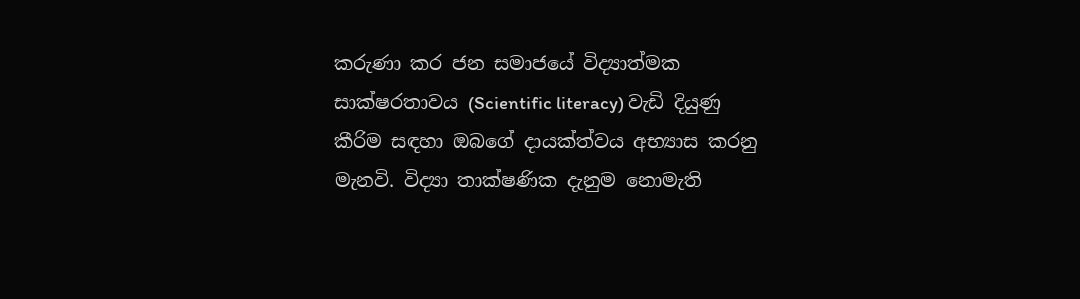කරුණා කර ජන සමාජයේ විද්‍යාත්මක සාක්ෂරතාවය (Scientific literacy) වැඩි දියුණු කීරිම සඳහා ඔබගේ දායක්ත්වය අභ්‍යාස කරනු මැනවි. විද්‍යා තාක්ෂණික දැනුම නොමැති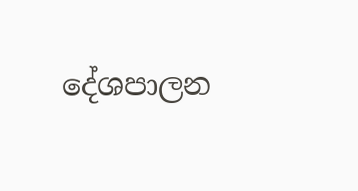දේශපාලන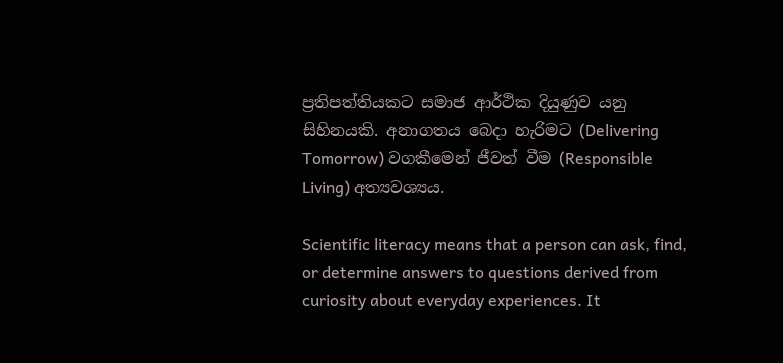ප්‍රතිපත්තියකට සමාජ ආර්ථික දියුණුව යනු සිහිනයකි. අනාගතය බෙදා හැරිමට (Delivering Tomorrow) වගකීමෙන් ජීවත් වීම (Responsible Living) අත්‍යවශ්‍යය.

Scientific literacy means that a person can ask, find, or determine answers to questions derived from curiosity about everyday experiences. It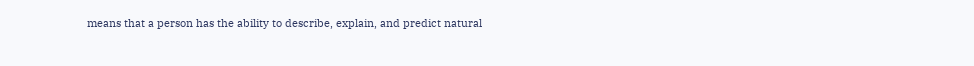means that a person has the ability to describe, explain, and predict natural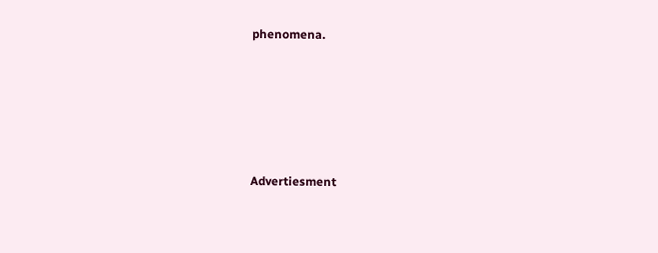phenomena.





Advertiesment